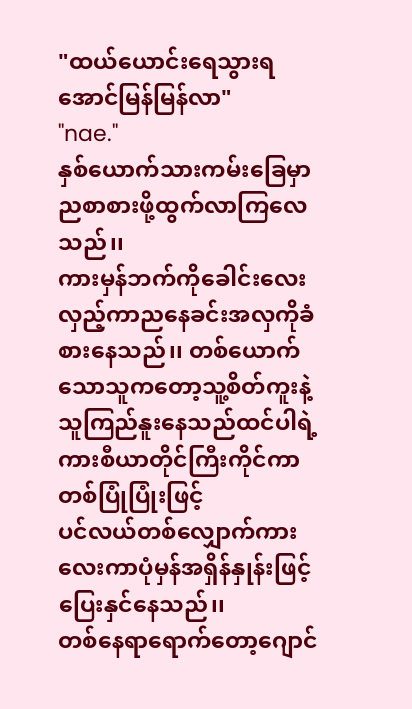"ထယ်ယောင်းရေသွားရအောင်မြန်မြန်လာ"
"nae."
နှစ်ယောက်သားကမ်းခြေမှာညစာစားဖို့ထွက်လာကြလေသည်၊၊
ကားမှန်ဘက်ကိုခေါင်းလေးလှည့်ကာညနေခင်းအလှကိုခံစားနေသည်၊၊ တစ်ယောက်သောသူကတော့သူ့စိတ်ကူးနဲ့သူကြည်နူးနေသည်ထင်ပါရဲ့ကားစီယာတိုင်ကြီးကိုင်ကာတစ်ပြုံပြုံးဖြင့်
ပင်လယ်တစ်လျှောက်ကားလေးကာပုံမှန်အရှိန်နှုန်းဖြင့်ပြေးနှင်နေသည်၊၊
တစ်နေရာရောက်တော့ဂျောင်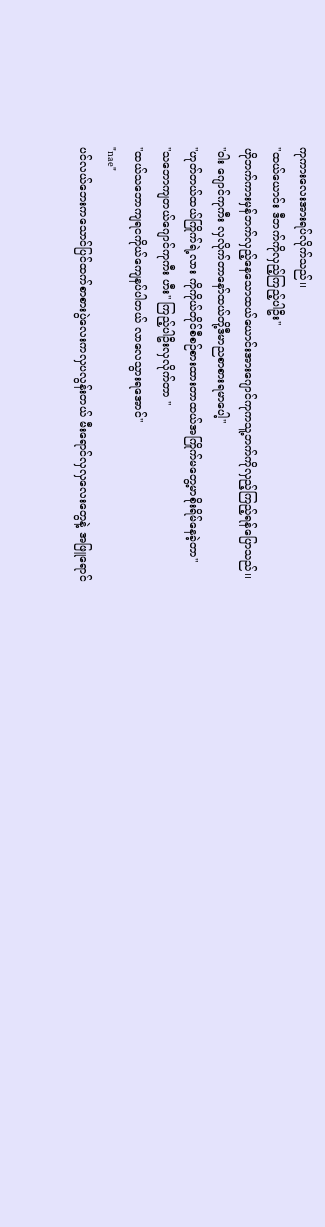ကုကားလေးအားရပ်လိုက်သည်၊၊
"ထယ်ယောင်း ဒီဘက်ကိုလှည့်ကြည့်ပါဦး"
ဟိုဘက်ကားမှန်ဘက်လှည့်နေသောထယ်ယောင်းအားဂျောင်ကုကသူ့ဘက်ကိုလှည့်ကြည့်ရန်ပြောသည်၊၊
"ဝါး ဂျောင်ကုကီး လှလိုက်တာနော်ထယ်တို့ဒီမာညစာစားရမာပေါ့"
"ဟုတ်တယ်ထယ်ကြိုက်ရဲ့လား ကိုကိုယ်တိုင်စီစဉ်စားထားတာထယ်အကြိုက်မတွေ့မာစိုးရိမ်နေခဲ့တာ"
"သဘောကျတယ်ဂျောင်ကုကီး ဟီး" ကြည့်ပါဦးလှလိုက်တာ "
"ထယ်သဘောကျရငကိုယ်ကျေနပ်ပါတယ် လာလေသွားရအောင်"
"nae"
ပင်လယ်ဘေးကသောင်ပြင်ထက်စာစားပွဲလေးကလှပလွန်းတယ် မီးရောင်လှလှလေးတွေနဲ့ အဖြူရောင်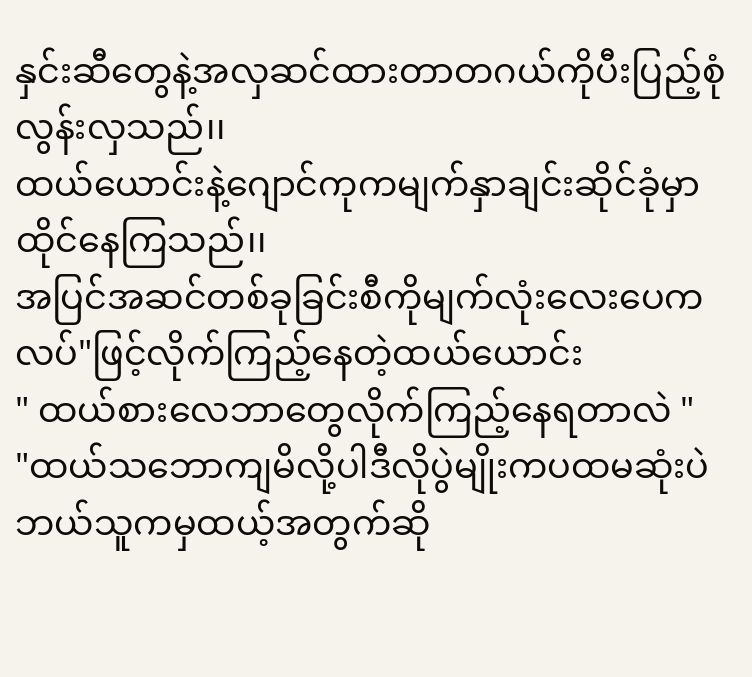နှင်းဆီတွေနဲ့အလှဆင်ထားတာတဂယ်ကိုပီးပြည့်စုံလွန်းလှသည်၊၊
ထယ်ယောင်းနဲ့ဂျောင်ကုကမျက်နှာချင်းဆိုင်ခုံမှာထိုင်နေကြသည်၊၊
အပြင်အဆင်တစ်ခုခြင်းစီကိုမျက်လုံးလေးပေကလပ်"ဖြင့်လိုက်ကြည့်နေတဲ့ထယ်ယောင်း
" ထယ်စားလေဘာတွေလိုက်ကြည့်နေရတာလဲ "
"ထယ်သဘောကျမိလို့ပါဒီလိုပွဲမျိုးကပထမဆုံးပဲဘယ်သူကမှထယ့်အတွက်ဆို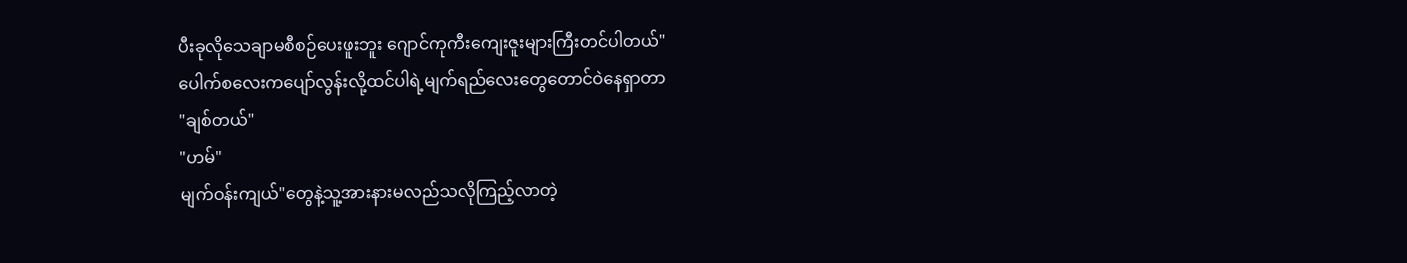ပီးခုလိုသေချာမစီစဉ်ပေးဖူးဘူး ဂျောင်ကုကီးကျေးဇူးများကြီးတင်ပါတယ်"
ပေါက်စလေးကပျော်လွန်းလို့ထင်ပါရဲ့မျက်ရည်လေးတွေတောင်ဝဲနေရှာတာ
"ချစ်တယ်"
"ဟမ်"
မျက်ဝန်းကျယ်"တွေနဲ့သူ့အားနားမလည်သလိုကြည့်လာတဲ့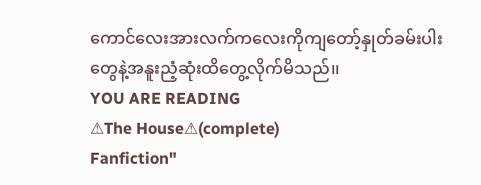ကောင်လေးအားလက်ကလေးကိုကျတော့်နှုတ်ခမ်းပါးတွေနဲ့အနူးညံ့ဆုံးထိတွေ့လိုက်မိသည်၊၊
YOU ARE READING
⚠The House⚠(complete)
Fanfiction"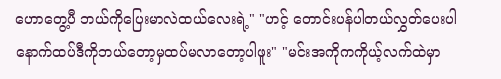ဟောတွေ့ပီ ဘယ်ကိုပြေးမာလဲထယ်လေးရဲ့" "ဟင့် တောင်းပန်ပါတယ်လွှတ်ပေးပါ နောက်ထပ်ဒီကိုဘယ်တော့မှထပ်မလာတော့ပါဖူး" "မင်းအကိုကကိုယ့်လက်ထဲမှာ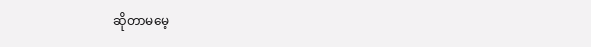ဆိုတာမမေ့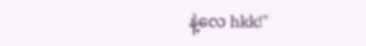နဲ့လေ hkk!"